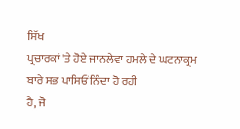ਸਿੱਖ
ਪ੍ਰਚਾਰਕਾਂ 'ਤੇ ਹੋਏ ਜਾਨਲੇਵਾ ਹਮਲੇ ਦੇ ਘਟਨਾਕ੍ਰਮ ਬਾਰੇ ਸਭ ਪਾਸਿਓਂ ਨਿੰਦਾ ਹੋ ਰਹੀ
ਹੈ, ਜੋ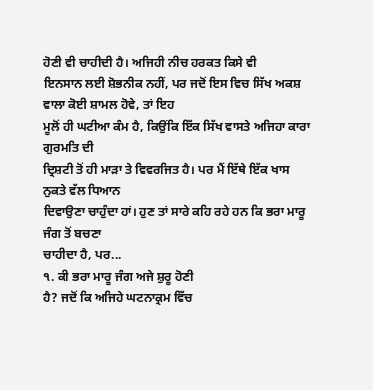ਹੋਣੀ ਵੀ ਚਾਹੀਦੀ ਹੈ। ਅਜਿਹੀ ਨੀਚ ਹਰਕਤ ਕਿਸੇ ਵੀ
ਇਨਸਾਨ ਲਈ ਸ਼ੋਭਨੀਕ ਨਹੀਂ, ਪਰ ਜਦੋਂ ਇਸ ਵਿਚ ਸਿੱਖ ਅਕਸ਼ ਵਾਲਾ ਕੋਈ ਸ਼ਾਮਲ ਹੋਵੇ, ਤਾਂ ਇਹ
ਮੂਲੋਂ ਹੀ ਘਟੀਆ ਕੰਮ ਹੈ, ਕਿਉਂਕਿ ਇੱਕ ਸਿੱਖ ਵਾਸਤੇ ਅਜਿਹਾ ਕਾਰਾ ਗੁਰਮਤਿ ਦੀ
ਦ੍ਰਿਸ਼ਟੀ ਤੋਂ ਹੀ ਮਾੜਾ ਤੇ ਵਿਵਰਜਿਤ ਹੈ। ਪਰ ਮੈਂ ਇੱਥੇ ਇੱਕ ਖਾਸ ਨੁਕਤੇ ਵੱਲ ਧਿਆਨ
ਦਿਵਾਉਣਾ ਚਾਹੁੰਦਾ ਹਾਂ। ਹੁਣ ਤਾਂ ਸਾਰੇ ਕਹਿ ਰਹੇ ਹਨ ਕਿ ਭਰਾ ਮਾਰੂ ਜੰਗ ਤੋਂ ਬਚਣਾ
ਚਾਹੀਦਾ ਹੈ, ਪਰ...
੧. ਕੀ ਭਰਾ ਮਾਰੂ ਜੰਗ ਅਜੇ ਸ਼ੁਰੂ ਹੋਣੀ
ਹੈ? ਜਦੋਂ ਕਿ ਅਜਿਹੇ ਘਟਨਾਕ੍ਰਮ ਵਿੱਚ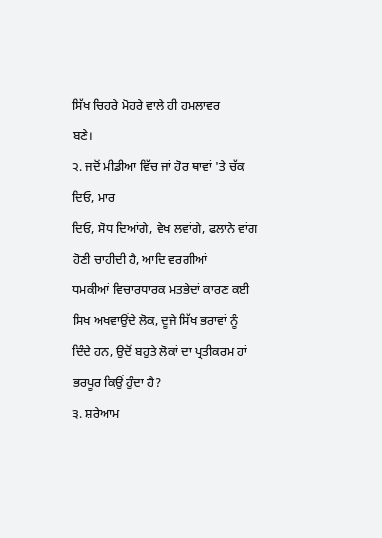ਸਿੱਖ ਚਿਹਰੇ ਮੋਹਰੇ ਵਾਲੇ ਹੀ ਹਮਲਾਵਰ
ਬਣੇ।
੨. ਜਦੋਂ ਮੀਡੀਆ ਵਿੱਚ ਜਾਂ ਹੋਰ ਥਾਵਾਂ 'ਤੇ ਚੱਕ ਦਿਓ, ਮਾਰ
ਦਿਓ, ਸੋਧ ਦਿਆਂਗੇ, ਵੇਖ ਲਵਾਂਗੇ, ਫਲਾਨੇ ਵਾਂਗ ਹੋਣੀ ਚਾਹੀਦੀ ਹੈ, ਆਦਿ ਵਰਗੀਆਂ
ਧਮਕੀਆਂ ਵਿਚਾਰਧਾਰਕ ਮਤਭੇਦਾਂ ਕਾਰਣ ਕਈ ਸਿਖ ਅਖਵਾਉਂਦੇ ਲੋਕ, ਦੂਜੇ ਸਿੱਖ ਭਰਾਵਾਂ ਨੂੰ
ਦਿੰਦੇ ਹਨ, ਉਦੋਂ ਬਹੁਤੇ ਲੋਕਾਂ ਦਾ ਪ੍ਰਤੀਕਰਮ ਹਾਂ ਭਰਪੂਰ ਕਿਉਂ ਹੁੰਦਾ ਹੈ?
੩. ਸ਼ਰੇਆਮ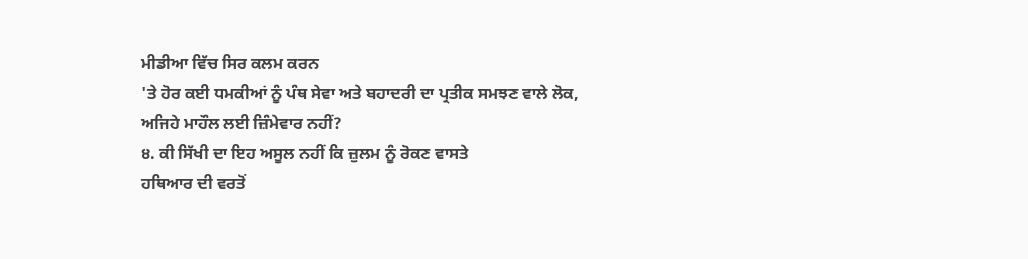ਮੀਡੀਆ ਵਿੱਚ ਸਿਰ ਕਲਮ ਕਰਨ
'ਤੇ ਹੋਰ ਕਈ ਧਮਕੀਆਂ ਨੂੰ ਪੰਥ ਸੇਵਾ ਅਤੇ ਬਹਾਦਰੀ ਦਾ ਪ੍ਰਤੀਕ ਸਮਝਣ ਵਾਲੇ ਲੋਕ,
ਅਜਿਹੇ ਮਾਹੌਲ ਲਈ ਜ਼ਿੰਮੇਵਾਰ ਨਹੀਂ?
੪. ਕੀ ਸਿੱਖੀ ਦਾ ਇਹ ਅਸੂਲ ਨਹੀਂ ਕਿ ਜ਼ੁਲਮ ਨੂੰ ਰੋਕਣ ਵਾਸਤੇ
ਹਥਿਆਰ ਦੀ ਵਰਤੋਂ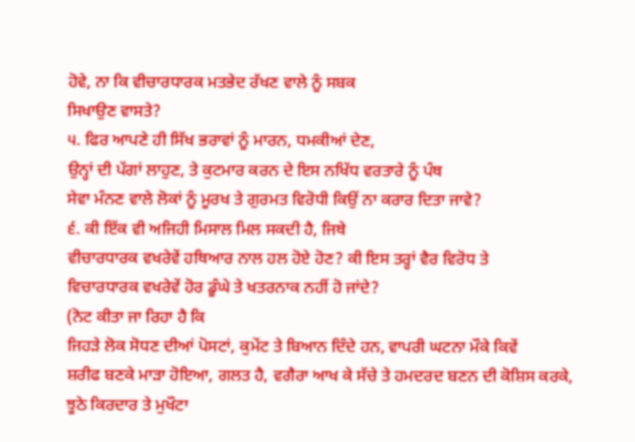ਹੋਵੇ, ਨਾ ਕਿ ਵੀਚਾਰਧਾਰਕ ਮਤਭੇਦ ਰੱਖਣ ਵਾਲੇ ਨੂੰ ਸਬਕ
ਸਿਖਾਉਣ ਵਾਸਤੇ?
੫. ਫਿਰ ਆਪਣੇ ਹੀ ਸਿੱਖ ਭਰਾਵਾਂ ਨੂੰ ਮਾਰਨ, ਧਮਕੀਆਂ ਦੇਣ,
ਉਨ੍ਹਾਂ ਦੀ ਪੱਗਾਂ ਲਾਹੁਣ, ਤੇ ਕੁਟਮਾਰ ਕਰਨ ਦੇ ਇਸ ਨਖਿੱਧ ਵਰਤਾਰੇ ਨੂੰ ਪੰਥ
ਸੇਵਾ ਮੰਨਣ ਵਾਲੇ ਲੋਕਾਂ ਨੂੰ ਮੂਰਖ ਤੇ ਗੁਰਮਤ ਵਿਰੋਧੀ ਕਿਉਂ ਨਾ ਕਰਾਰ ਦਿਤਾ ਜਾਵੇ?
੬. ਕੀ ਇੱਕ ਵੀ ਅਜਿਹੀ ਮਿਸਾਲ ਮਿਲ ਸਕਦੀ ਹੈ, ਜਿਥੇ
ਵੀਚਾਰਧਾਰਕ ਵਖਰੇਵੇਂ ਹਥਿਆਰ ਨਾਲ ਹਲ ਹੋਏ ਹੋਣ? ਕੀ ਇਸ ਤਰ੍ਹਾਂ ਵੈਰ ਵਿਰੋਧ ਤੇ
ਵਿਚਾਰਧਾਰਕ ਵਖਰੇਵੇਂ ਹੋਰ ਡੂੰਘੇ ਤੇ ਖਤਰਨਾਕ ਨਹੀਂ ਹੋ ਜਾਂਦੇ?
(ਨੋਟ ਕੀਤਾ ਜਾ ਰਿਹਾ ਹੈ ਕਿ
ਜਿਹੜੇ ਲੋਕ ਸੋਧਣ ਦੀਆਂ ਪੋਸਟਾਂ, ਕੁਮੇਂਟ ਤੇ ਬਿਆਨ ਦਿੰਦੇ ਹਨ, ਵਾਪਰੀ ਘਟਨਾ ਮੌਕੇ ਕਿਵੇਂ
ਸ਼ਰੀਫ ਬਣਕੇ ਮਾੜਾ ਹੋਇਆ, ਗਲਤ ਹੈ, ਵਗੈਰਾ ਆਖ ਕੇ ਸੱਚੇ ਤੇ ਹਮਦਰਦ ਬਣਨ ਦੀ ਕੋਸ਼ਿਸ ਕਰਕੇ,
ਝੂਠੇ ਕਿਰਦਾਰ ਤੇ ਮੁਖੌਟਾ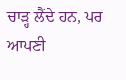ਚਾੜ੍ਹ ਲੈਂਦੇ ਹਨ, ਪਰ ਆਪਣੀ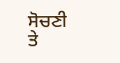ਸੋਚਣੀ ਤੇ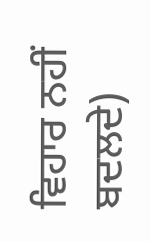ਵਿਹਾਰ ਨਹੀਂ ਬਦਲਦੇ)